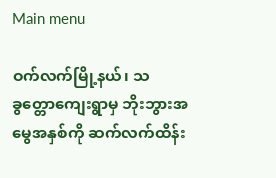Main menu

ဝက်လက်မြို့နယ်၊ သခွတ္တောကျေးရွာမှ ဘိုးဘွားအမွေအနှစ်ကို ဆက်လက်ထိန်း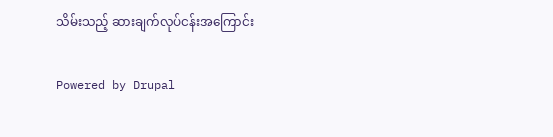သိမ်းသည့် ဆားချက်လုပ်ငန်းအကြောင်း

Powered by Drupal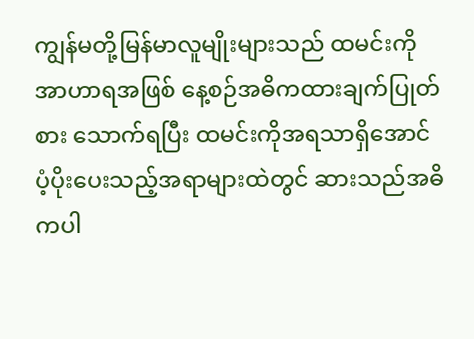ကျွန်မတို့မြန်မာလူမျိုးများသည် ထမင်းကိုအာဟာရအဖြစ် နေ့စဉ်အဓိကထားချက်ပြုတ်စား သောက်ရပြီး ထမင်းကိုအရသာရှိအောင် ပံ့ပိုးပေးသည့်အရာများထဲတွင် ဆားသည်အဓိကပါ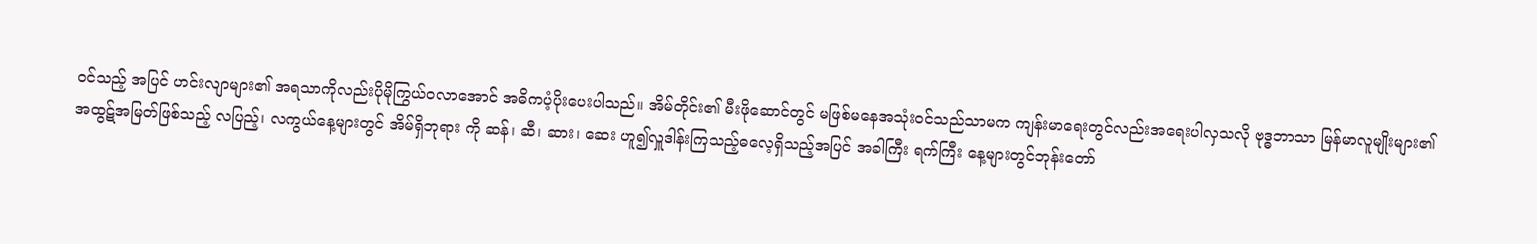ဝင်သည့် အပြင် ဟင်းလျာများ၏ အရသာကိုလည်းပိုမိုကြွယ်ဝလာအောင် အဓိကပံ့ပိုးပေးပါသည်။ အိမ်တိုင်း၏ မီးဖိုဆောင်တွင် မဖြစ်မနေအသုံးဝင်သည်သာမက ကျန်းမာရေးတွင်လည်းအရေးပါလှသလို ဗုဒ္ဓဘာသာ မြန်မာလူမျိုးများ၏ အထွဋ်အမြတ်ဖြစ်သည့် လပြည့်၊ လကွယ်နေ့များတွင် အိမ်ရှိဘုရား ကို ဆန်၊ ဆီ၊ ဆား၊ ဆေး ဟူ၍လှူဒါန်းကြသည့်ဓလေ့ရှိသည့်အပြင် အခါကြီး ရက်ကြီး နေ့များတွင်ဘုန်းတော်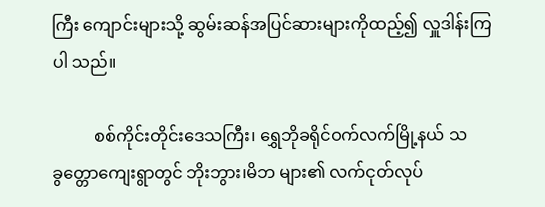ကြီး ကျောင်းများသို့ ဆွမ်းဆန်အပြင်ဆားများကိုထည့်၍ လှူဒါန်းကြပါ သည်။

          စစ်ကိုင်းတိုင်းဒေသကြီး၊ ရွှေဘိုခရိုင်ဝက်လက်မြို့နယ် သခွတ္တောကျေးရွာတွင် ဘိုးဘွား၊မိဘ များ၏ လက်ငုတ်လုပ်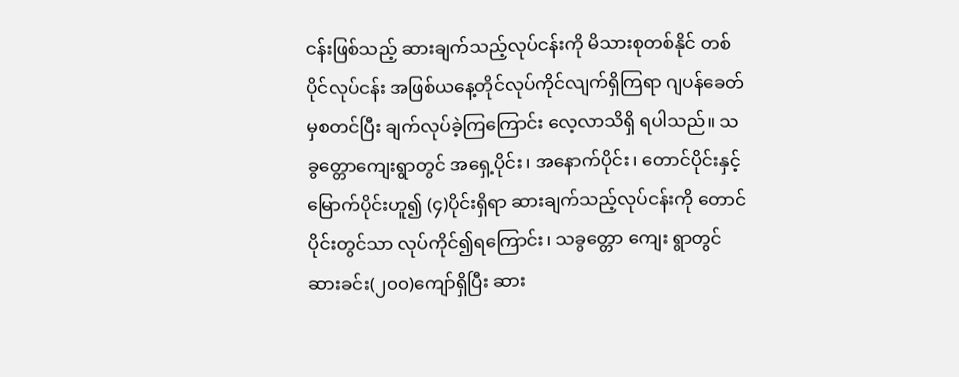ငန်းဖြစ်သည့် ဆားချက်သည့်လုပ်ငန်းကို မိသားစုတစ်နိုင် တစ်ပိုင်လုပ်ငန်း အဖြစ်ယနေ့တိုင်လုပ်ကိုင်လျက်ရှိကြရာ ဂျပန်ခေတ်မှစတင်ပြီး ချက်လုပ်ခဲ့ကြကြောင်း လေ့လာသိရှိ ရပါသည်။ သခွတ္တောကျေးရွာတွင် အရှေ့ပိုင်း၊ အနောက်ပိုင်း၊ တောင်ပိုင်းနှင့် မြောက်ပိုင်းဟူ၍ (၄)ပိုင်းရှိရာ ဆားချက်သည့်လုပ်ငန်းကို တောင်ပိုင်းတွင်သာ လုပ်ကိုင်၍ရကြောင်း၊ သခွတ္တော ကျေး ရွာတွင် ဆားခင်း(၂၀၀)ကျော်ရှိပြီး ဆား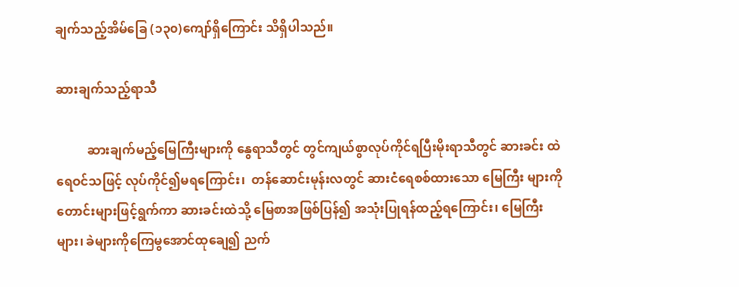ချက်သည့်အိမ်ခြေ (၁၃၀)ကျော်ရှိကြောင်း သိရှိပါသည်။

ဆားချက်သည့်ရာသီ

          ဆားချက်မည့်မြေကြီးများကို နွေရာသီတွင် တွင်ကျယ်စွာလုပ်ကိုင်ရပြီးမိုးရာသီတွင် ဆားခင်း ထဲရေဝင်သဖြင့် လုပ်ကိုင်၍မရကြောင်း၊  တန်ဆောင်းမုန်းလတွင် ဆားငံရေစစ်ထားသော မြေကြီး များကို တောင်းများဖြင့်ရွက်ကာ ဆားခင်းထဲသို့ မြေစာအဖြစ်ပြန်၍ အသုံးပြုရန်ထည့်ရကြောင်း၊ မြေကြီးများ၊ ခဲများကိုကြေမွအောင်ထုချေ၍ ညက်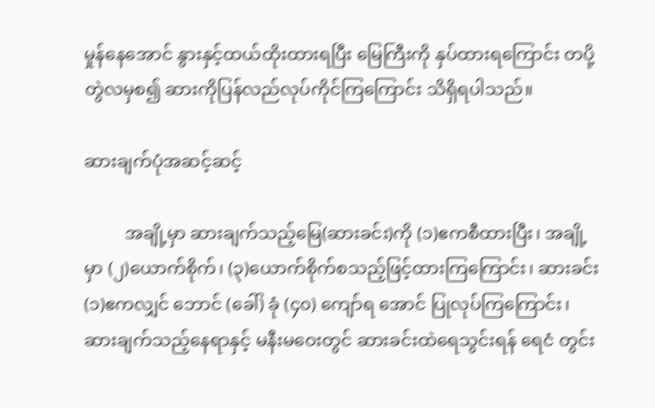မှုန်နေအောင် နွားနှင့်ထယ်ထိုးထားရပြီး မြေကြီးကို နှပ်ထားရကြောင်း တပို့တွဲလမှစ၍ ဆားကိုပြန်လည်လုပ်ကိုင်ကြကြောင်း သိရှိရပါသည်။

ဆားချက်ပုံအဆင့်ဆင့်

         အချို့မှာ ဆားချက်သည့်မြေ(ဆားခင်း)ကို (၁)ဧကစီထားပြီး၊ အချို့မှာ (၂)ယောက်စိုက်၊ (၃)ယောက်စိုက်စသည့်ဖြင့်ထားကြကြောင်း၊ ဆားခင်း (၁)ဧကလျှင် ဘောင် (ခေါ်) ခုံ (၄၀) ကျော်ရ အောင် ပြုလုပ်ကြကြောင်း၊ ဆားချက်သည့်နေရာနှင့် မနီးမဝေးတွင် ဆားခင်းထဲရေသွင်းရန် ရေငံ တွင်း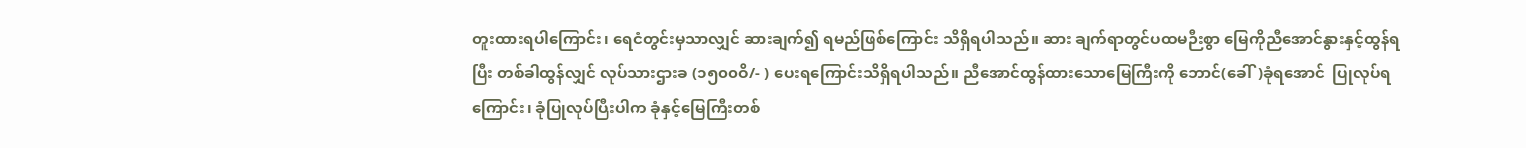တူးထားရပါကြောင်း၊ ရေငံတွင်းမှသာလျှင် ဆားချက်၍ ရမည်ဖြစ်ကြောင်း သိရှိရပါသည်။ ဆား ချက်ရာတွင်ပထမဉီးစွာ မြေကိုညီအောင်နွားနှင့်ထွန်ရပြီး တစ်ခါထွန်လျှင် လုပ်သားဌားခ (၁၅၀၀ဝိ/- ) ပေးရကြောင်းသိရှိရပါသည်။ ညီအောင်ထွန်ထားသောမြေကြီးကို ဘောင်(ခေါ်)ခုံရအောင်  ပြုလုပ်ရ ကြောင်း၊ ခုံပြုလုပ်ပြီးပါက ခုံနှင့်မြေကြီးတစ်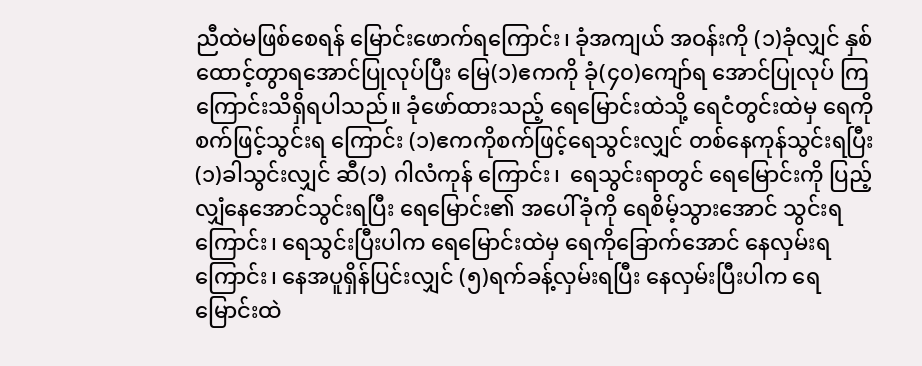ညီထဲမဖြစ်စေရန် မြောင်းဖောက်ရကြောင်း၊ ခုံအကျယ် အဝန်းကို (၁)ခုံလျှင် နှစ်ထောင့်တွာရအောင်ပြုလုပ်ပြီး မြေ(၁)ဧကကို ခုံ(၄၀)ကျော်ရ အောင်ပြုလုပ် ကြကြောင်းသိရှိရပါသည်။ ခုံဖော်ထားသည့် ရေမြောင်းထဲသို့ ရေငံတွင်းထဲမှ ရေကိုစက်ဖြင့်သွင်းရ ကြောင်း (၁)ဧကကိုစက်ဖြင့်ရေသွင်းလျှင် တစ်နေကုန်သွင်းရပြီး (၁)ခါသွင်းလျှင် ဆီ(၁) ဂါလံကုန် ကြောင်း၊  ရေသွင်းရာတွင် ရေမြောင်းကို ပြည့်လျှံနေအောင်သွင်းရပြီး ရေမြောင်း၏ အပေါ်ခုံကို ရေစိမ့်သွားအောင် သွင်းရကြောင်း၊ ရေသွင်းပြီးပါက ရေမြောင်းထဲမှ ရေကိုခြောက်အောင် နေလှမ်းရကြောင်း၊ နေအပူရှိန်ပြင်းလျှင် (၅)ရက်ခန့်လှမ်းရပြီး နေလှမ်းပြီးပါက ရေမြောင်းထဲ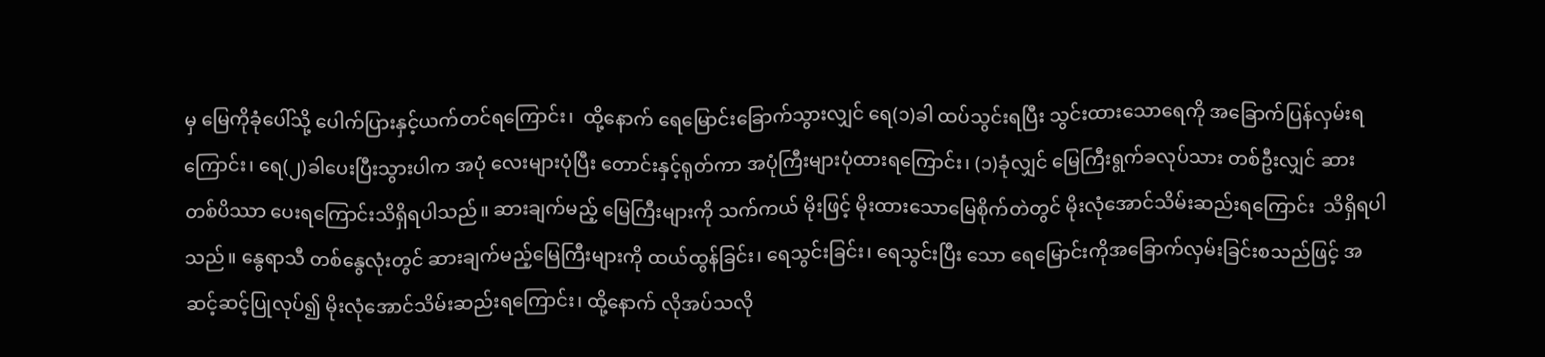မှ မြေကိုခုံပေါ်သို့ ပေါက်ပြားနှင့်ယက်တင်ရကြောင်း၊  ထို့နောက် ရေမြောင်းခြောက်သွားလျှင် ရေ(၁)ခါ ထပ်သွင်းရပြီး သွင်းထားသောရေကို အခြောက်ပြန်လှမ်းရကြောင်း၊ ရေ(၂)ခါပေးပြီးသွားပါက အပုံ လေးများပုံပြီး တောင်းနှင့်ရုတ်ကာ အပုံကြီးများပုံထားရကြောင်း၊ (၁)ခုံလျှင် မြေကြီးရွက်ခလုပ်သား တစ်ဦးလျှင် ဆားတစ်ပိဿာ ပေးရကြောင်းသိရှိရပါသည်။ ဆားချက်မည့် မြေကြီးများကို သက်ကယ် မိုးဖြင့် မိုးထားသောမြေစိုက်တဲတွင် မိုးလုံအောင်သိမ်းဆည်းရကြောင်း  သိရှိရပါသည်။ နွေရာသီ တစ်နွေလုံးတွင် ဆားချက်မည့်မြေကြီးများကို ထယ်ထွန်ခြင်း၊ ရေသွင်းခြင်း၊ ရေသွင်းပြီး သော ရေမြောင်းကိုအခြောက်လှမ်းခြင်းစသည်ဖြင့် အဆင့်ဆင့်ပြုလုပ်၍ မိုးလုံအောင်သိမ်းဆည်းရကြောင်း၊ ထို့နောက် လိုအပ်သလို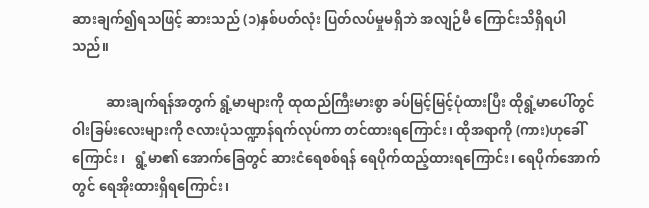ဆားချက်၍ရသဖြင့် ဆားသည် (၁)နှစ်ပတ်လုံး ပြတ်လပ်မှုမရှိဘဲ အလျဉ်မီ ကြောင်းသိရှိရပါသည်။

          ဆားချက်ရန်အတွက် ရွံ့မာများကို ထုထည်ကြီးမားစွာ ခပ်မြင့်မြင့်ပုံထားပြီး ထိုရွံ့မာပေါ်တွင် ဝါးခြမ်းလေးများကို ဇလားပုံသဏ္ဍာန်ရက်လုပ်ကာ တင်ထားရကြောင်း၊ ထိုအရာကို (ကား)ဟုခေါ် ကြောင်း ၊   ရွံ့မာ၏ အောက်ခြေတွင် ဆားငံရေစစ်ရန် ရေပိုက်ထည့်ထားရကြောင်း၊ ရေပိုက်အောက်တွင် ရေအိုးထားရှိရကြောင်း၊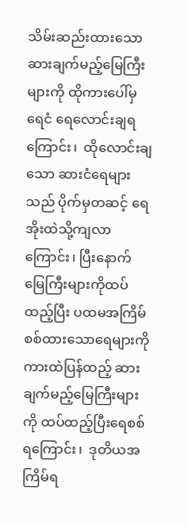သိမ်းဆည်းထားသော ဆားချက်မည့်မြေကြီးများကို ထိုကားပေါ်မှ ရေငံ ရေလောင်းချရကြောင်း၊  ထိုလောင်းချသော ဆားငံရေများသည် ပိုက်မှတဆင့် ရေအိုးထဲသို့ကျလာ ကြောင်း၊ ပြီးနောက် မြေကြီးများကိုထပ်ထည့်ပြီး ပထမအကြိမ်စစ်ထားသောရေများကို ကားထဲပြန်ထည့် ဆားချက်မည့်မြေကြီးများကို ထပ်ထည့်ပြီးရေစစ်ရကြောင်း၊  ဒုတိယအကြိမ်ရ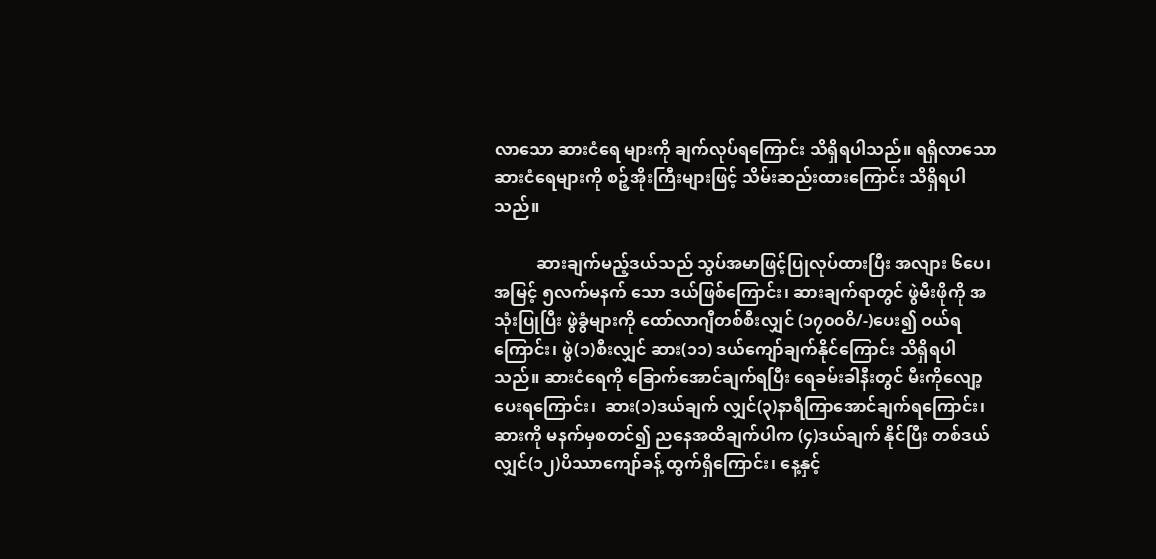လာသော ဆားငံရေ များကို ချက်လုပ်ရကြောင်း သိရှိရပါသည်။ ရရှိလာသောဆားငံရေများကို စဉ့်အိုးကြီးများဖြင့် သိမ်းဆည်းထားကြောင်း သိရှိရပါသည်။

          ဆားချက်မည့်ဒယ်သည် သွပ်အမာဖြင့်ပြုလုပ်ထားပြီး အလျား ၆ပေ၊ အမြင့် ၅လက်မနက် သော ဒယ်ဖြစ်ကြောင်း၊ ဆားချက်ရာတွင် ဖွဲမီးဖိုကို အသုံးပြုပြီး ဖွဲခွံများကို ထော်လာဂျီတစ်စီးလျှင် (၁၇၀၀ဝိ/-)ပေး၍ ဝယ်ရကြောင်း၊ ဖွဲ(၁)စီးလျှင် ဆား(၁၁) ဒယ်ကျော်ချက်နိုင်ကြောင်း သိရှိရပါသည်။ ဆားငံရေကို ခြောက်အောင်ချက်ရပြီး ရေခမ်းခါနီးတွင် မီးကိုလျော့ပေးရကြောင်း၊  ဆား(၁)ဒယ်ချက် လျှင်(၃)နာရီကြာအောင်ချက်ရကြောင်း၊ ဆားကို မနက်မှစတင်၍ ညနေအထိချက်ပါက (၄)ဒယ်ချက် နိုင်ပြီး တစ်ဒယ်လျှင်(၁၂)ပိဿာကျော်ခန့် ထွက်ရှိကြောင်း၊ နေ့နှင့်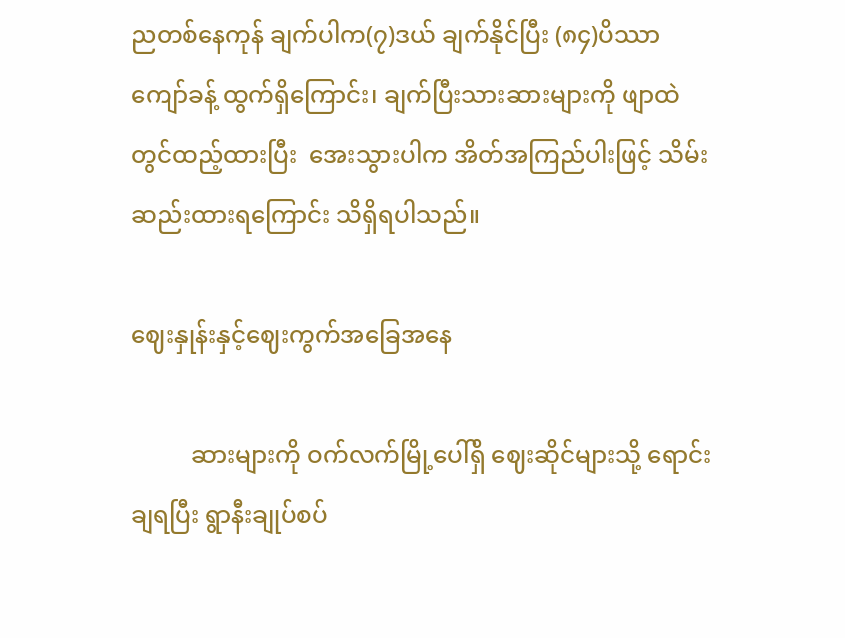ညတစ်နေကုန် ချက်ပါက(၇)ဒယ် ချက်နိုင်ပြီး (၈၄)ပိဿာကျော်ခန့် ထွက်ရှိကြောင်း၊ ချက်ပြီးသားဆားများကို ဖျာထဲတွင်ထည့်ထားပြီး  အေးသွားပါက အိတ်အကြည်ပါးဖြင့် သိမ်းဆည်းထားရကြောင်း သိရှိရပါသည်။

ဈေးနှုန်းနှင့်ဈေးကွက်အခြေအနေ

          ဆားများကို ဝက်လက်မြို့ပေါ်ရှိ ဈေးဆိုင်များသို့ ရောင်းချရပြီး ရွာနီးချုပ်စပ်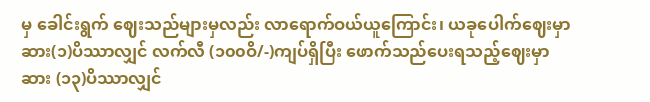မှ ခေါင်းရွက် ဈေးသည်များမှလည်း လာရောက်ဝယ်ယူကြောင်း၊ ယခုပေါက်ဈေးမှာ ဆား(၁)ပိဿာလျှင် လက်လီ (၁၀၀ဝိ/-)ကျပ်ရှိပြီး ဖောက်သည်‌ပေးရသည့်ဈေးမှာ ဆား (၁၃)ပိဿာလျှင်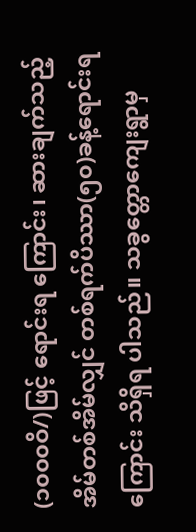(၁၀၀၀ဝိ/)ဖြင့် ရောင်းရ ကြောင်း၊ ဆားချက်သည့်အိမ်တစ်အိမ်လျှင် တစ်ရက်ပိဿာ(၅၀)ခန့်ရောင်းရကြောင်း သိရှိရ ပါသည်။ သခွတ္တောကျေးရွာမှ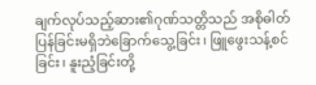ချက်လုပ်သည့်ဆား၏ဂုဏ်သတ္တိသည် အစိုဓါတ်ပြန်ခြင်းမရှိဘဲခြောက်သွေ့ခြင်း၊ ဖြူဖွေးသန့်စင်ခြင်း၊ နူးညံ့ခြင်းတို့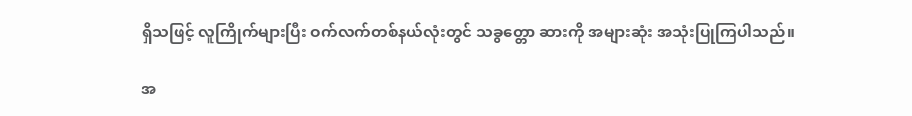ရှိသဖြင့် လူကြိုက်များပြီး ဝက်လက်တစ်နယ်လုံးတွင် သခွတ္တော ဆားကို အများဆုံး အသုံးပြုကြပါသည်။

အ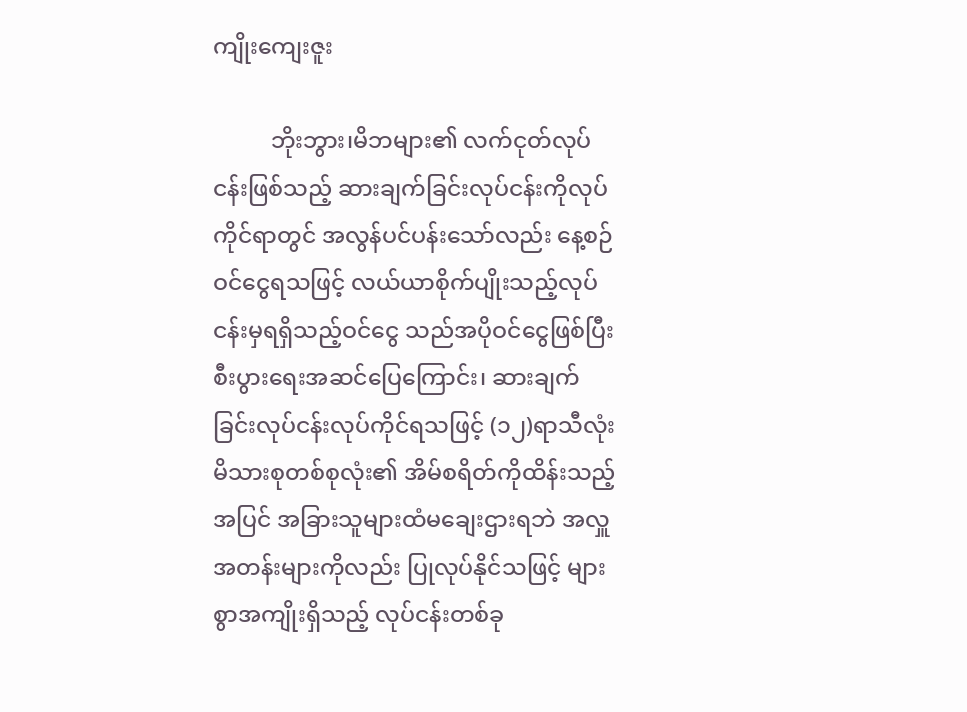ကျိုးကျေးဇူး

          ဘိုးဘွား၊မိဘများ၏ လက်ငုတ်လုပ်ငန်းဖြစ်သည့် ဆားချက်ခြင်းလုပ်ငန်းကိုလုပ်ကိုင်ရာတွင် အလွန်ပင်ပန်းသော်လည်း နေ့စဉ်ဝင်ငွေရသဖြင့် လယ်ယာစိုက်ပျိုးသည့်လုပ်ငန်းမှရရှိသည့်ဝင်ငွေ သည်အပိုဝင်ငွေဖြစ်ပြီး စီးပွားရေးအဆင်ပြေကြောင်း၊ ဆားချက်ခြင်းလုပ်ငန်းလုပ်ကိုင်ရသဖြင့် (၁၂)ရာသီလုံး မိသားစုတစ်စုလုံး၏ အိမ်စရိတ်ကိုထိန်းသည့်အပြင် အခြားသူများထံမချေးဌားရဘဲ အလှူအတန်းများကိုလည်း ပြုလုပ်နိုင်သဖြင့် များစွာအကျိုးရှိသည့် လုပ်ငန်းတစ်ခု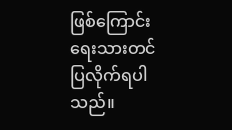ဖြစ်ကြောင်း ရေးသားတင်ပြလိုက်ရပါသည်။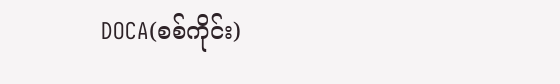DOCA(စစ်ကိုင်း)